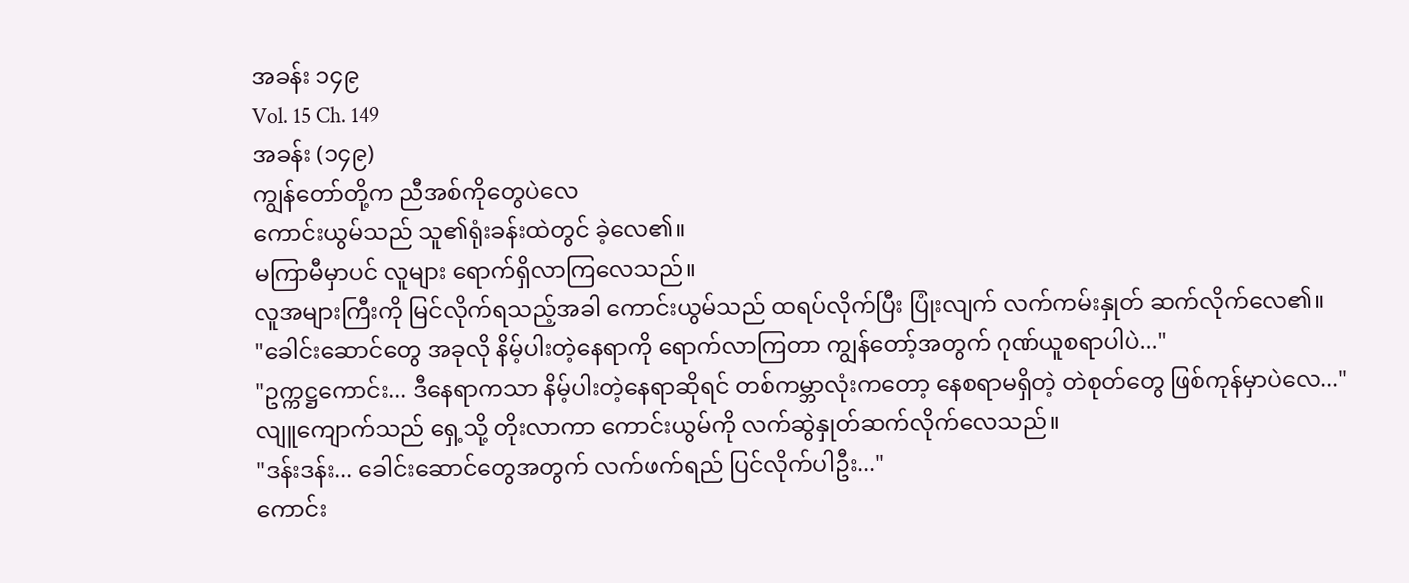အခန်း ၁၄၉
Vol. 15 Ch. 149
အခန်း (၁၄၉)
ကျွန်တော်တို့က ညီအစ်ကိုတွေပဲလေ
ကောင်းယွမ်သည် သူ၏ရုံးခန်းထဲတွင် ခဲ့လေ၏။
မကြာမီမှာပင် လူများ ရောက်ရှိလာကြလေသည်။
လူအများကြီးကို မြင်လိုက်ရသည့်အခါ ကောင်းယွမ်သည် ထရပ်လိုက်ပြီး ပြုံးလျက် လက်ကမ်းနှုတ် ဆက်လိုက်လေ၏။
"ခေါင်းဆောင်တွေ အခုလို နိမ့်ပါးတဲ့နေရာကို ရောက်လာကြတာ ကျွန်တော့်အတွက် ဂုဏ်ယူစရာပါပဲ..."
"ဥက္ကဋ္ဌကောင်း... ဒီနေရာကသာ နိမ့်ပါးတဲ့နေရာဆိုရင် တစ်ကမ္ဘာလုံးကတော့ နေစရာမရှိတဲ့ တဲစုတ်တွေ ဖြစ်ကုန်မှာပဲလေ..."
လျူကျောက်သည် ရှေ့သို့ တိုးလာကာ ကောင်းယွမ်ကို လက်ဆွဲနှုတ်ဆက်လိုက်လေသည်။
"ဒန်းဒန်း... ခေါင်းဆောင်တွေအတွက် လက်ဖက်ရည် ပြင်လိုက်ပါဦး..."
ကောင်း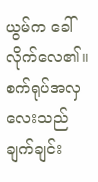ယွမ်က ခေါ်လိုက်လေ၏။
စက်ရုပ်အလှလေးသည် ချက်ချင်း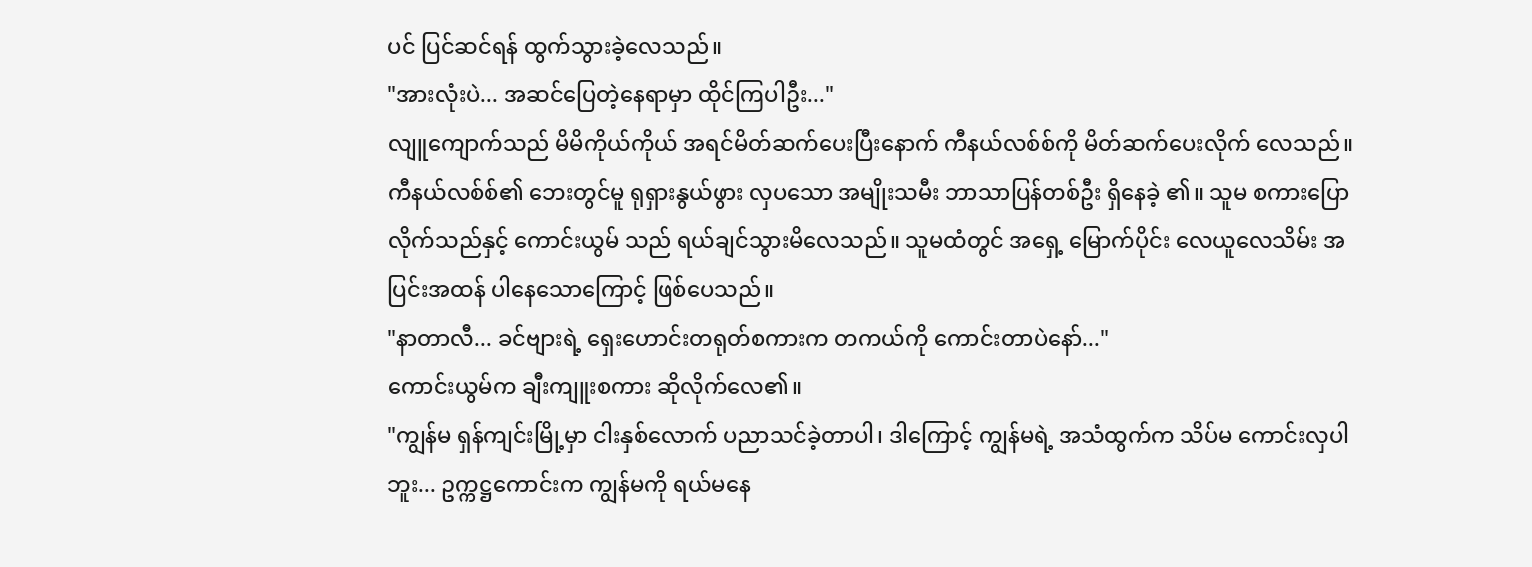ပင် ပြင်ဆင်ရန် ထွက်သွားခဲ့လေသည်။
"အားလုံးပဲ... အဆင်ပြေတဲ့နေရာမှာ ထိုင်ကြပါဦး..."
လျူကျောက်သည် မိမိကိုယ်ကိုယ် အရင်မိတ်ဆက်ပေးပြီးနောက် ကီနယ်လစ်စ်ကို မိတ်ဆက်ပေးလိုက် လေသည်။ ကီနယ်လစ်စ်၏ ဘေးတွင်မူ ရုရှားနွယ်ဖွား လှပသော အမျိုးသမီး ဘာသာပြန်တစ်ဦး ရှိနေခဲ့ ၏။ သူမ စကားပြောလိုက်သည်နှင့် ကောင်းယွမ် သည် ရယ်ချင်သွားမိလေသည်။ သူမထံတွင် အရှေ့ မြောက်ပိုင်း လေယူလေသိမ်း အပြင်းအထန် ပါနေသောကြောင့် ဖြစ်ပေသည်။
"နာတာလီ... ခင်ဗျားရဲ့ ရှေးဟောင်းတရုတ်စကားက တကယ်ကို ကောင်းတာပဲနော်..."
ကောင်းယွမ်က ချီးကျူးစကား ဆိုလိုက်လေ၏။
"ကျွန်မ ရှန်ကျင်းမြို့မှာ ငါးနှစ်လောက် ပညာသင်ခဲ့တာပါ၊ ဒါကြောင့် ကျွန်မရဲ့ အသံထွက်က သိပ်မ ကောင်းလှပါဘူး... ဥက္ကဋ္ဌကောင်းက ကျွန်မကို ရယ်မနေ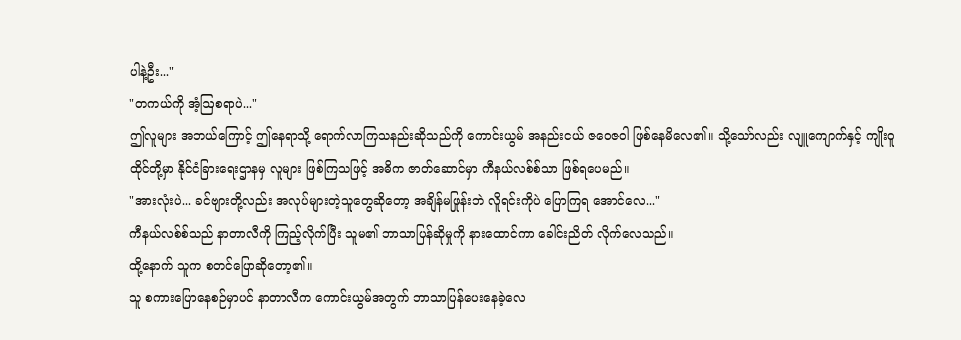ပါနဲ့ဦး..."
"တကယ်ကို အံ့ဩစရာပဲ..."
ဤလူများ အဘယ်ကြောင့် ဤနေရာသို့ ရောက်လာကြသနည်းဆိုသည်ကို ကောင်းယွမ် အနည်းငယ် ဇဝေဇဝါ ဖြစ်နေမိလေ၏။ သို့သော်လည်း လျူကျောက်နှင့် ကျိုးဝူထိုင်တို့မှာ နိုင်ငံခြားရေးဌာနမှ လူများ ဖြစ်ကြသဖြင့် အဓိက ဇာတ်ဆောင်မှာ ကီနယ်လစ်စ်သာ ဖြစ်ရပေမည်။
"အားလုံးပဲ... ခင်ဗျားတို့လည်း အလုပ်များတဲ့သူတွေဆိုတော့ အချိန်မဖြုန်းဘဲ လိူရင်းကိုပဲ ပြောကြရ အောင်လေ..."
ကီနယ်လစ်စ်သည် နာတာလီကို ကြည့်လိုက်ပြီး သူမ၏ ဘာသာပြန်ဆိုမှုကို နားထောင်ကာ ခေါင်းညိတ် လိုက်လေသည်။
ထို့နောက် သူက စတင်ပြောဆိုတော့၏။
သူ စကားပြောနေစဉ်မှာပင် နာတာလီက ကောင်းယွမ်အတွက် ဘာသာပြန်ပေးနေခဲ့လေ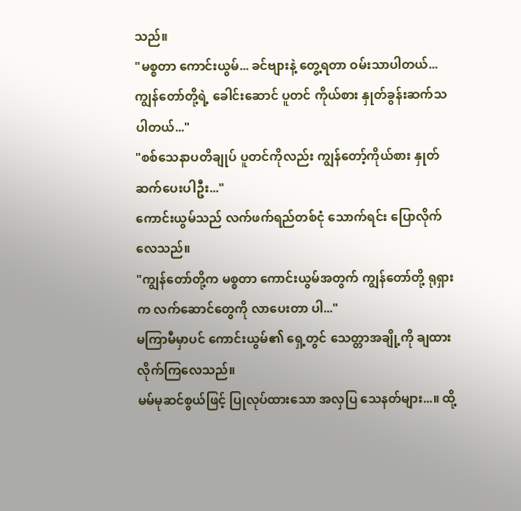သည်။
"မစ္စတာ ကောင်းယွမ်... ခင်ဗျားနဲ့ တွေ့ရတာ ဝမ်းသာပါတယ်... ကျွန်တော်တို့ရဲ့ ခေါင်းဆောင် ပူတင် ကိုယ်စား နှုတ်ခွန်းဆက်သပါတယ်..."
"စစ်သေနာပတိချုပ် ပူတင်ကိုလည်း ကျွန်တော့်ကိုယ်စား နှုတ်ဆက်ပေးပါဦး..."
ကောင်းယွမ်သည် လက်ဖက်ရည်တစ်ငုံ သောက်ရင်း ပြောလိုက်လေသည်။
"ကျွန်တော်တို့က မစ္စတာ ကောင်းယွမ်အတွက် ကျွန်တော်တို့ ရုရှားက လက်ဆောင်တွေကို လာပေးတာ ပါ..."
မကြာမီမှာပင် ကောင်းယွမ်၏ ရှေ့တွင် သေတ္တာအချို့ကို ချထားလိုက်ကြလေသည်။
မမ်မုဆင်စွယ်ဖြင့် ပြုလုပ်ထားသော အလှပြ သေနတ်များ...။ ထို့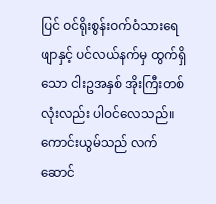ပြင် ဝင်ရိုးစွန်းဝက်ဝံသားရေ ဖျာနှင့် ပင်လယ်နက်မှ ထွက်ရှိသော ငါးဥအနှစ် အိုးကြီးတစ်လုံးလည်း ပါဝင်လေသည်။
ကောင်းယွမ်သည် လက်ဆောင်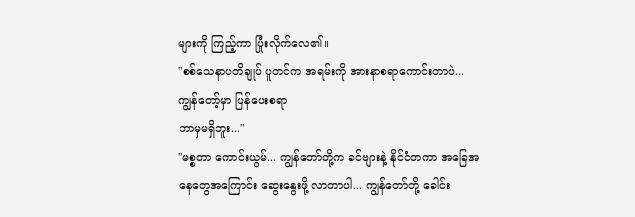များကို ကြည့်ကာ ပြုံးလိုက်လေ၏။
"စစ်သေနာပတိချုပ် ပူတင်က အရမ်းကို အားနာစရာကောင်းတာပဲ... ကျွန်တော့်မှာ ပြန်ပေးစရာ
ဘာမှမရှိဘူး..."
"မစ္စတာ ကောင်းယွမ်... ကျွန်တော်တို့က ခင်ဗျားနဲ့ နိုင်ငံတကာ အခြေအနေတွေအကြောင်း ဆွေးနွေးဖို့ လာတာပါ... ကျွန်တော်တို့ ခေါင်း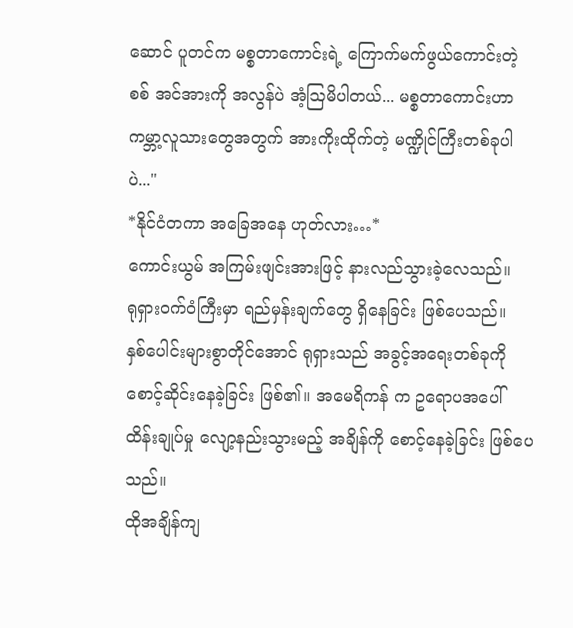ဆောင် ပူတင်က မစ္စတာကောင်းရဲ့ ကြောက်မက်ဖွယ်ကောင်းတဲ့ စစ် အင်အားကို အလွန်ပဲ အံ့ဩမိပါတယ်... မစ္စတာကောင်းဟာ ကမ္ဘာ့လူသားတွေအတွက် အားကိုးထိုက်တဲ့ မဏ္ဍိုင်ကြီးတစ်ခုပါပဲ..."
*နိုင်ငံတကာ အခြေအနေ ဟုတ်လား…*
ကောင်းယွမ် အကြမ်းဖျင်းအားဖြင့် နားလည်သွားခဲ့လေသည်။
ရုရှားဝက်ဝံကြီးမှာ ရည်မှန်းချက်တွေ ရှိနေခြင်း ဖြစ်ပေသည်။
နှစ်ပေါင်းများစွာတိုင်အောင် ရုရှားသည် အခွင့်အရေးတစ်ခုကို စောင့်ဆိုင်းနေခဲ့ခြင်း ဖြစ်၏။ အမေရိကန် က ဥရောပအပေါ် ထိန်းချုပ်မှု လျော့နည်းသွားမည့် အချိန်ကို စောင့်နေခဲ့ခြင်း ဖြစ်ပေသည်။
ထိုအချိန်ကျ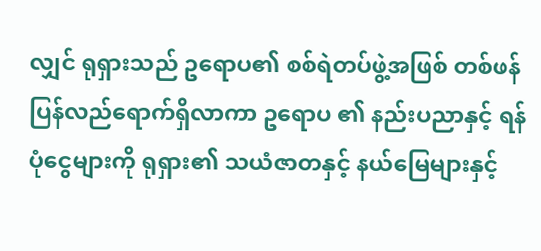လျှင် ရုရှားသည် ဥရောပ၏ စစ်ရဲတပ်ဖွဲ့အဖြစ် တစ်ဖန် ပြန်လည်ရောက်ရှိလာကာ ဥရောပ ၏ နည်းပညာနှင့် ရန်ပုံငွေများကို ရုရှား၏ သယံဇာတနှင့် နယ်မြေများနှင့်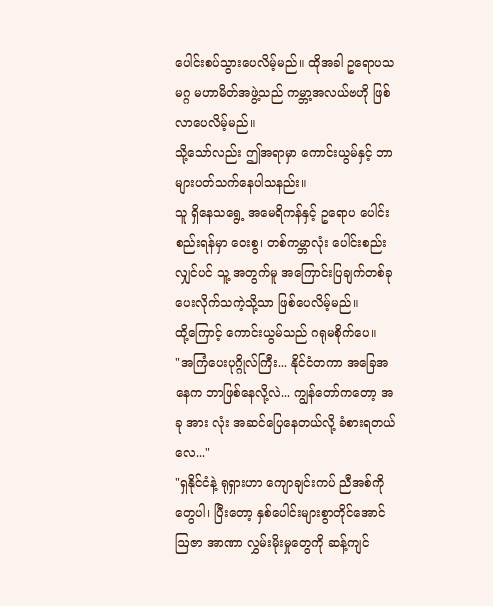ပေါင်းစပ်သွားပေလိမ့်မည်။ ထိုအခါ ဥရောပသမဂ္ဂ မဟာမိတ်အဖွဲ့သည် ကမ္ဘာ့အလယ်ဗဟို ဖြစ်လာပေလိမ့်မည်။
သို့သော်လည်း ဤအရာမှာ ကောင်းယွမ်နှင့် ဘာများပတ်သက်နေပါသနည်း။
သူ ရှိနေသရွေ့ အမေရိကန်နှင့် ဥရောပ ပေါင်းစည်းရန်မှာ ဝေးစွ၊ တစ်ကမ္ဘာလုံး ပေါင်းစည်းလျှင်ပင် သူ့ အတွက်မူ အကြောင်းပြချက်တစ်ခု ပေးလိုက်သကဲ့သို့သာ ဖြစ်ပေလိမ့်မည်။
ထို့ကြောင့် ကောင်းယွမ်သည် ဂရုမစိုက်ပေ။
"အကြံပေးပုဂ္ဂိုလ်ကြီး... နိုင်ငံတကာ အခြေအနေက ဘာဖြစ်နေလို့လဲ... ကျွန်တော်ကတော့ အခု အား လုံး အဆင်ပြေနေတယ်လို့ ခံစားရတယ်လေ..."
"ရှနိုင်ငံနဲ့ ရုရှားဟာ ကျောချင်းကပ် ညီအစ်ကိုတွေပါ၊ ပြီးတော့ နှစ်ပေါင်းများစွာတိုင်အောင် ဩဇာ အာဏာ လွှမ်းမိုးမှုတွေကို ဆန့်ကျင်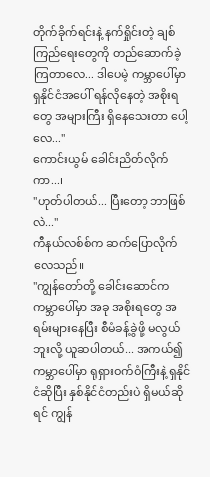တိုက်ခိုက်ရင်းနဲ့ နက်ရှိုင်းတဲ့ ချစ်ကြည်ရေးတွေကို တည်ဆောက်ခဲ့ ကြတာလေ... ဒါပေမဲ့ ကမ္ဘာပေါ်မှာ ရှနိုင်ငံအပေါ် ရန်လိုနေတဲ့ အစိုးရတွေ အများကြီး ရှိနေသေးတာ ပေါ့လေ..."
ကောင်းယွမ် ခေါင်းညိတ်လိုက်ကာ...၊
"ဟုတ်ပါတယ်... ပြီးတော့ ဘာဖြစ်လဲ..."
ကီနယ်လစ်စ်က ဆက်ပြောလိုက်လေသည်။
"ကျွန်တော်တို့ ခေါင်းဆောင်က ကမ္ဘာပေါ်မှာ အခု အစိုးရတွေ အရမ်းများနေပြီး စီမံခန့်ခွဲဖို့ မလွယ်ဘူးလို့ ယူဆပါတယ်... အကယ်၍ ကမ္ဘာပေါ်မှာ ရုရှားဝက်ဝံကြီးနဲ့ ရှနိုင်ငံဆိုပြီး နှစ်နိုင်ငံတည်းပဲ ရှိမယ်ဆိုရင် ကျွန်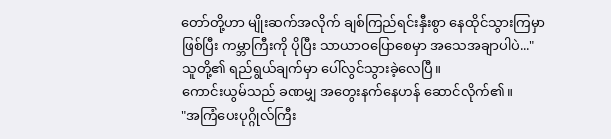တော်တို့ဟာ မျိုးဆက်အလိုက် ချစ်ကြည်ရင်းနှီးစွာ နေထိုင်သွားကြမှာဖြစ်ပြီး ကမ္ဘာကြီးကို ပိုပြီး သာယာဝပြောစေမှာ အသေအချာပါပဲ..."
သူတို့၏ ရည်ရွယ်ချက်မှာ ပေါ်လွင်သွားခဲ့လေပြီ။
ကောင်းယွမ်သည် ခဏမျှ အတွေးနက်နေဟန် ဆောင်လိုက်၏။
"အကြံပေးပုဂ္ဂိုလ်ကြီး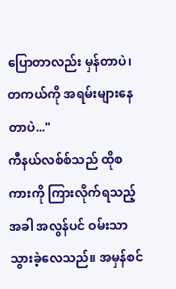ပြောတာလည်း မှန်တာပဲ၊ တကယ်ကို အရမ်းများနေတာပဲ..."
ကီနယ်လစ်စ်သည် ထိုစကားကို ကြားလိုက်ရသည့်အခါ အလွန်ပင် ဝမ်းသာသွားခဲ့လေသည်။ အမှန်စင်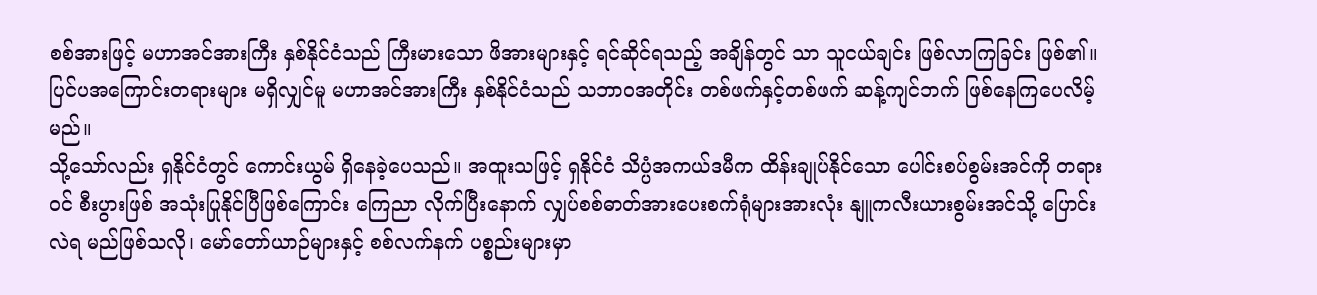စစ်အားဖြင့် မဟာအင်အားကြီး နှစ်နိုင်ငံသည် ကြီးမားသော ဖိအားများနှင့် ရင်ဆိုင်ရသည့် အချိန်တွင် သာ သူငယ်ချင်း ဖြစ်လာကြခြင်း ဖြစ်၏။ ပြင်ပအကြောင်းတရားများ မရှိလျှင်မူ မဟာအင်အားကြီး နှစ်နိုင်ငံသည် သဘာဝအတိုင်း တစ်ဖက်နှင့်တစ်ဖက် ဆန့်ကျင်ဘက် ဖြစ်နေကြပေလိမ့်မည်။
သို့သော်လည်း ရှနိုင်ငံတွင် ကောင်းယွမ် ရှိနေခဲ့ပေသည်။ အထူးသဖြင့် ရှနိုင်ငံ သိပ္ပံအကယ်ဒမီက ထိန်းချုပ်နိုင်သော ပေါင်းစပ်စွမ်းအင်ကို တရားဝင် စီးပွားဖြစ် အသုံးပြုနိုင်ပြီဖြစ်ကြောင်း ကြေညာ လိုက်ပြီးနောက် လျှပ်စစ်ဓာတ်အားပေးစက်ရုံများအားလုံး နျူကလီးယားစွမ်းအင်သို့ ပြောင်းလဲရ မည်ဖြစ်သလို၊ မော်တော်ယာဉ်များနှင့် စစ်လက်နက် ပစ္စည်းများမှာ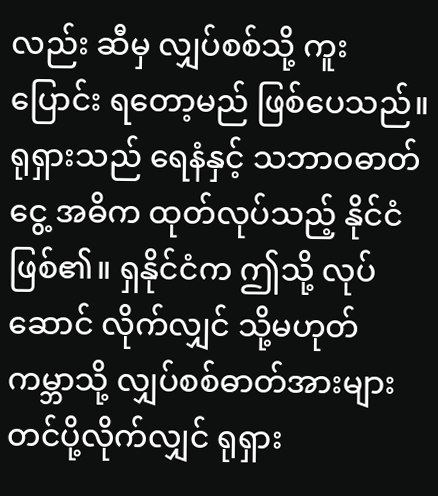လည်း ဆီမှ လျှပ်စစ်သို့ ကူးပြောင်း ရတော့မည် ဖြစ်ပေသည်။
ရုရှားသည် ရေနံနှင့် သဘာဝဓာတ်ငွေ့ အဓိက ထုတ်လုပ်သည့် နိုင်ငံဖြစ်၏။ ရှနိုင်ငံက ဤသို့ လုပ်ဆောင် လိုက်လျှင် သို့မဟုတ် ကမ္ဘာသို့ လျှပ်စစ်ဓာတ်အားများ တင်ပို့လိုက်လျှင် ရုရှား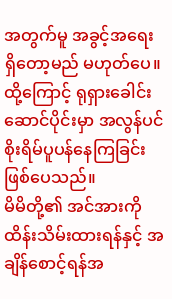အတွက်မူ အခွင့်အရေး ရှိတော့မည် မဟုတ်ပေ။
ထို့ကြောင့် ရုရှားခေါင်းဆောင်ပိုင်းမှာ အလွန်ပင် စိုးရိမ်ပူပန်နေကြခြင်း ဖြစ်ပေသည်။
မိမိတို့၏ အင်အားကို ထိန်းသိမ်းထားရန်နှင့် အချိန်စောင့်ရန်အ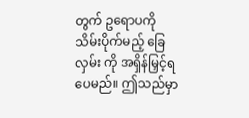တွက် ဥရောပကို သိမ်းပိုက်မည့် ခြေလှမ်း ကို အရှိန်မြှင့်ရပေမည်။ ဤသည်မှာ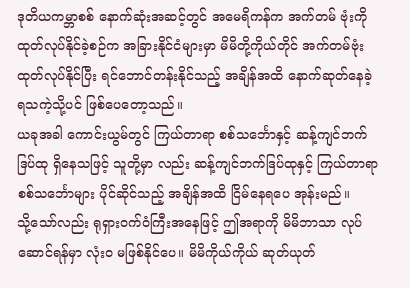ဒုတိယကမ္ဘာစစ် နောက်ဆုံးအဆင့်တွင် အမေရိကန်က အက်တမ် ဗုံးကို ထုတ်လုပ်နိုင်ခဲ့စဉ်က အခြားနိုင်ငံများမှာ မိမိတို့ကိုယ်တိုင် အက်တမ်ဗုံး ထုတ်လုပ်နိုင်ပြီး ရင်ဘောင်တန်းနိုင်သည့် အချိန်အထိ နောက်ဆုတ်နေခဲ့ရသကဲ့သို့ပင် ဖြစ်ပေတော့သည်။
ယခုအခါ ကောင်းယွမ်တွင် ကြယ်တာရာ စစ်သင်္ဘောနှင့် ဆန့်ကျင်ဘက်ဒြပ်ထု ရှိနေသဖြင့် သူတို့မှာ လည်း ဆန့်ကျင်ဘက်ဒြပ်ထုနှင့် ကြယ်တာရာ စစ်သင်္ဘောများ ပိုင်ဆိုင်သည့် အချိန်အထိ ငြိမ်နေရပေ အုန်းမည်။
သို့သော်လည်း ရုရှားဝက်ဝံကြီးအနေဖြင့် ဤအရာကို မိမိဘာသာ လုပ်ဆောင်ရန်မှာ လုံးဝ မဖြစ်နိုင်ပေ။ မိမိကိုယ်ကိုယ် ဆုတ်ယုတ်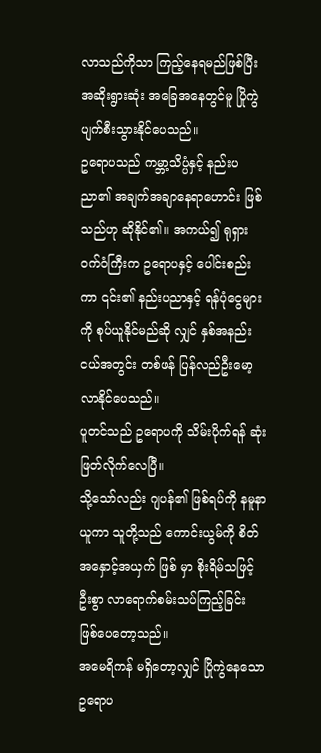လာသည်ကိုသာ ကြည့်နေရမည်ဖြစ်ပြီး အဆိုးရွားဆုံး အခြေအနေတွင်မူ ပြိုကွဲပျက်စီးသွားနိုင်ပေသည်။
ဥရောပသည် ကမ္ဘာ့သိပ္ပံနှင့် နည်းပညာ၏ အချက်အချာနေရာဟောင်း ဖြစ်သည်ဟု ဆိုနိုင်၏။ အကယ်၍ ရုရှားဝက်ဝံကြီးက ဥရောပနှင့် ပေါင်းစည်းကာ ၎င်း၏ နည်းပညာနှင့် ရန်ပုံငွေများကို စုပ်ယူနိုင်မည်ဆို လျှင် နှစ်အနည်းငယ်အတွင်း တစ်ဖန် ပြန်လည်ဦးမော့လာနိုင်ပေသည်။
ပူတင်သည် ဥရောပကို သိမ်းပိုက်ရန် ဆုံးဖြတ်လိုက်လေပြီ။
သို့သော်လည်း ဂျပန်၏ ဖြစ်ရပ်ကို နမူနာယူကာ သူတို့သည် ကောင်းယွမ်ကို စိတ်အနှောင့်အယှက် ဖြစ် မှာ စိုးရိမ်သဖြင့် ဦးစွာ လာရောက်စမ်းသပ်ကြည့်ခြင်း ဖြစ်ပေတော့သည်။
အမေရိကန် မရှိတော့လျှင် ပြိုကွဲနေသော ဥရောပ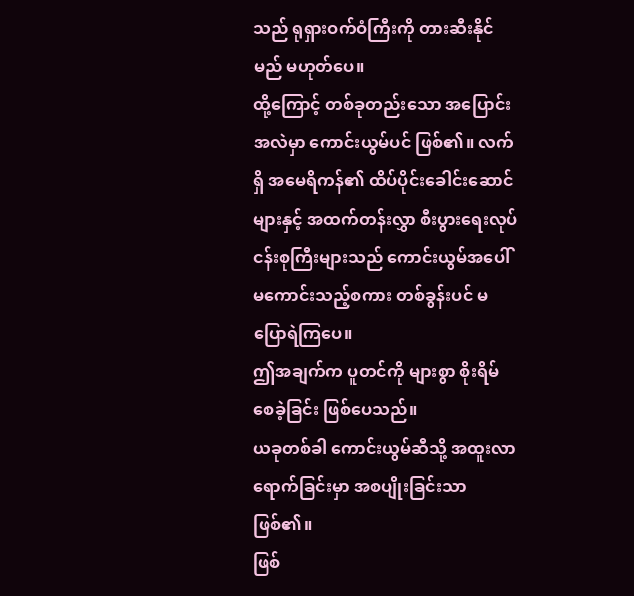သည် ရုရှားဝက်ဝံကြီးကို တားဆီးနိုင်မည် မဟုတ်ပေ။
ထို့ကြောင့် တစ်ခုတည်းသော အပြောင်းအလဲမှာ ကောင်းယွမ်ပင် ဖြစ်၏။ လက်ရှိ အမေရိကန်၏ ထိပ်ပိုင်းခေါင်းဆောင်များနှင့် အထက်တန်းလွှာ စီးပွားရေးလုပ်ငန်းစုကြီးများသည် ကောင်းယွမ်အပေါ် မကောင်းသည့်စကား တစ်ခွန်းပင် မပြောရဲကြပေ။
ဤအချက်က ပူတင်ကို များစွာ စိုးရိမ်စေခဲ့ခြင်း ဖြစ်ပေသည်။
ယခုတစ်ခါ ကောင်းယွမ်ဆီသို့ အထူးလာရောက်ခြင်းမှာ အစပျိုးခြင်းသာ ဖြစ်၏။
ဖြစ်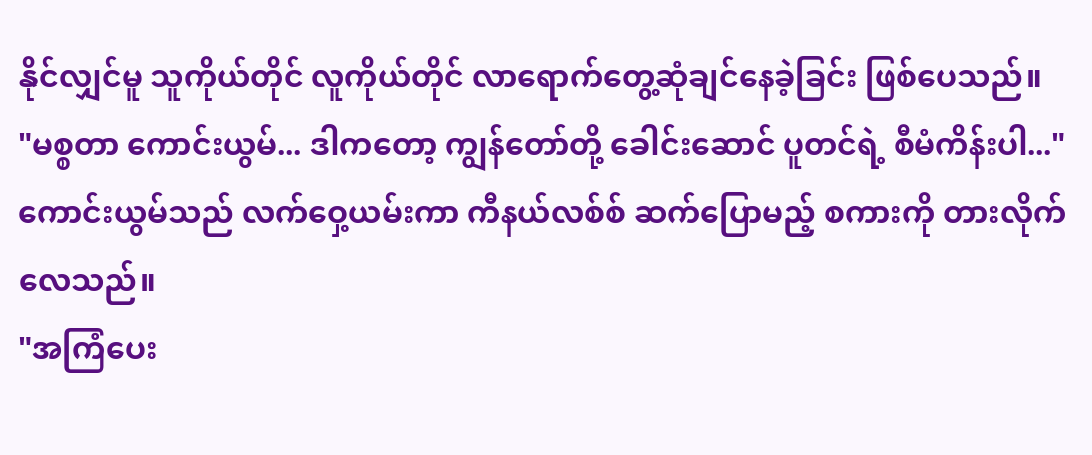နိုင်လျှင်မူ သူကိုယ်တိုင် လူကိုယ်တိုင် လာရောက်တွေ့ဆုံချင်နေခဲ့ခြင်း ဖြစ်ပေသည်။
"မစ္စတာ ကောင်းယွမ်... ဒါကတော့ ကျွန်တော်တို့ ခေါင်းဆောင် ပူတင်ရဲ့ စီမံကိန်းပါ..."
ကောင်းယွမ်သည် လက်ဝှေ့ယမ်းကာ ကီနယ်လစ်စ် ဆက်ပြောမည့် စကားကို တားလိုက်လေသည်။
"အကြံပေး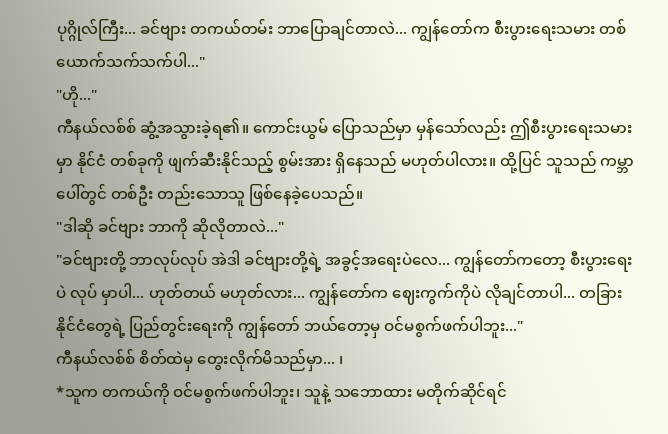ပုဂ္ဂိုလ်ကြီး... ခင်ဗျား တကယ်တမ်း ဘာပြောချင်တာလဲ... ကျွန်တော်က စီးပွားရေးသမား တစ်ယောက်သက်သက်ပါ..."
"ဟို..."
ကီနယ်လစ်စ် ဆွံ့အသွားခဲ့ရ၏။ ကောင်းယွမ် ပြောသည်မှာ မှန်သော်လည်း ဤစီးပွားရေးသမားမှာ နိုင်ငံ တစ်ခုကို ဖျက်ဆီးနိုင်သည့် စွမ်းအား ရှိနေသည် မဟုတ်ပါလား။ ထို့ပြင် သူသည် ကမ္ဘာပေါ်တွင် တစ်ဦး တည်းသောသူ ဖြစ်နေခဲ့ပေသည်။
"ဒါဆို ခင်ဗျား ဘာကို ဆိုလိုတာလဲ..."
"ခင်ဗျားတို့ ဘာလုပ်လုပ် အဲဒါ ခင်ဗျားတို့ရဲ့ အခွင့်အရေးပဲလေ... ကျွန်တော်ကတော့ စီးပွားရေးပဲ လုပ် မှာပါ... ဟုတ်တယ် မဟုတ်လား... ကျွန်တော်က ဈေးကွက်ကိုပဲ လိုချင်တာပါ... တခြားနိုင်ငံတွေရဲ့ ပြည်တွင်းရေးကို ကျွန်တော် ဘယ်တော့မှ ဝင်မစွက်ဖက်ပါဘူး..."
ကီနယ်လစ်စ် စိတ်ထဲမှ တွေးလိုက်မိသည်မှာ... ၊
*သူက တကယ်ကို ဝင်မစွက်ဖက်ပါဘူး၊ သူနဲ့ သဘောထား မတိုက်ဆိုင်ရင်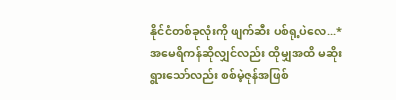နိုင်ငံတစ်ခုလုံးကို ဖျက်ဆီး ပစ်ရု့ပဲလေ...*
အမေရိကန်ဆိုလျှင်လည်း ထိုမျှအထိ မဆိုးရွားသော်လည်း စစ်မဲ့ဇုန်အဖြစ်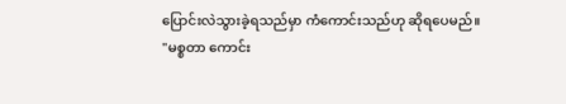ပြောင်းလဲသွားခဲ့ရသည်မှာ ကံကောင်းသည်ဟု ဆိုရပေမည်။
"မစ္စတာ ကောင်း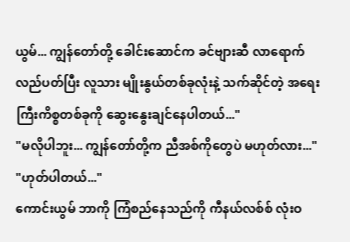ယွမ်... ကျွန်တော်တို့ ခေါင်းဆောင်က ခင်ဗျားဆီ လာရောက်လည်ပတ်ပြီး လူသား မျိုးနွယ်တစ်ခုလုံးနဲ့ သက်ဆိုင်တဲ့ အရေးကြီးကိစ္စတစ်ခုကို ဆွေးနွေးချင်နေပါတယ်..."
"မလိုပါဘူး... ကျွန်တော်တို့က ညီအစ်ကိုတွေပဲ မဟုတ်လား..."
"ဟုတ်ပါတယ်..."
ကောင်းယွမ် ဘာကို ကြံစည်နေသည်ကို ကီနယ်လစ်စ် လုံးဝ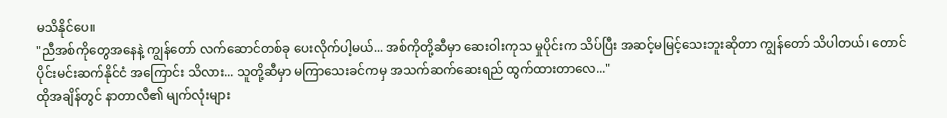မသိနိုင်ပေ။
"ညီအစ်ကိုတွေအနေနဲ့ ကျွန်တော် လက်ဆောင်တစ်ခု ပေးလိုက်ပါ့မယ်... အစ်ကိုတို့ဆီမှာ ဆေးဝါးကုသ မှုပိုင်းက သိပ်ပြီး အဆင့်မမြင့်သေးဘူးဆိုတာ ကျွန်တော် သိပါတယ်၊ တောင်ပိုင်းမင်းဆက်နိုင်ငံ အကြောင်း သိလား... သူတို့ဆီမှာ မကြာသေးခင်ကမှ အသက်ဆက်ဆေးရည် ထွက်ထားတာလေ..."
ထိုအချိန်တွင် နာတာလီ၏ မျက်လုံးများ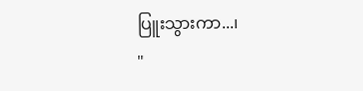ပြူးသွားကာ...၊
"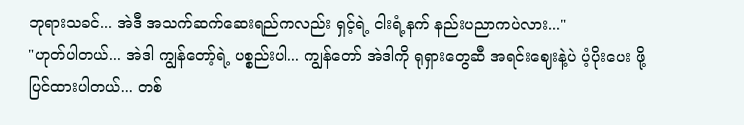ဘုရားသခင်... အဲဒီ အသက်ဆက်ဆေးရည်ကလည်း ရှင့်ရဲ့ ငါးရံ့နက် နည်းပညာကပဲလား..."
"ဟုတ်ပါတယ်... အဲဒါ ကျွန်တော့်ရဲ့ ပစ္စည်းပါ... ကျွန်တော် အဲဒါကို ရုရှားတွေဆီ အရင်းဈေးနဲ့ပဲ ပံ့ပိုးပေး ဖို့ ပြင်ထားပါတယ်... တစ်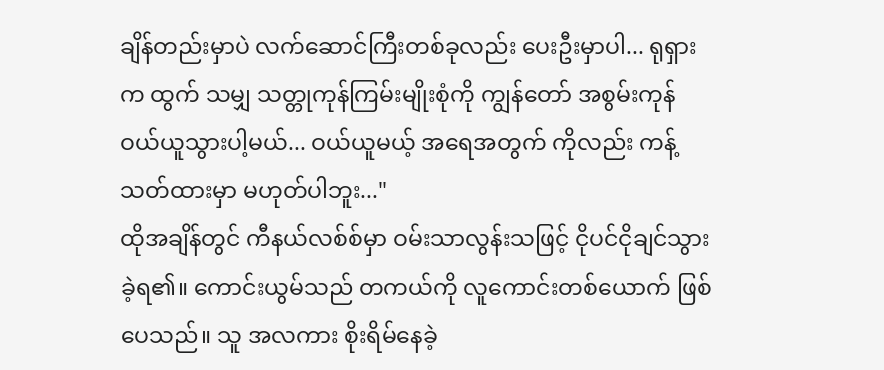ချိန်တည်းမှာပဲ လက်ဆောင်ကြီးတစ်ခုလည်း ပေးဦးမှာပါ... ရုရှားက ထွက် သမျှ သတ္တုကုန်ကြမ်းမျိုးစုံကို ကျွန်တော် အစွမ်းကုန် ဝယ်ယူသွားပါ့မယ်... ဝယ်ယူမယ့် အရေအတွက် ကိုလည်း ကန့်သတ်ထားမှာ မဟုတ်ပါဘူး..."
ထိုအချိန်တွင် ကီနယ်လစ်စ်မှာ ဝမ်းသာလွန်းသဖြင့် ငိုပင်ငိုချင်သွားခဲ့ရ၏။ ကောင်းယွမ်သည် တကယ်ကို လူကောင်းတစ်ယောက် ဖြစ်ပေသည်။ သူ အလကား စိုးရိမ်နေခဲ့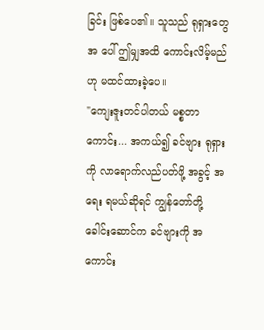ခြင်း ဖြစ်ပေ၏။ သူသည် ရုရှားတွေအ ပေါ် ဤမျှအထိ ကောင်းလိမ့်မည်ဟု မထင်ထားခဲ့ပေ။
"ကျေးဇူးတင်ပါတယ် မစ္စတာကောင်း... အကယ်၍ ခင်ဗျား ရုရှားကို လာရောက်လည်ပတ်ဖို့ အခွင့် အရေး ရမယ်ဆိုရင် ကျွန်တော်တို့ ခေါင်းဆောင်က ခင်ဗျားကို အကောင်း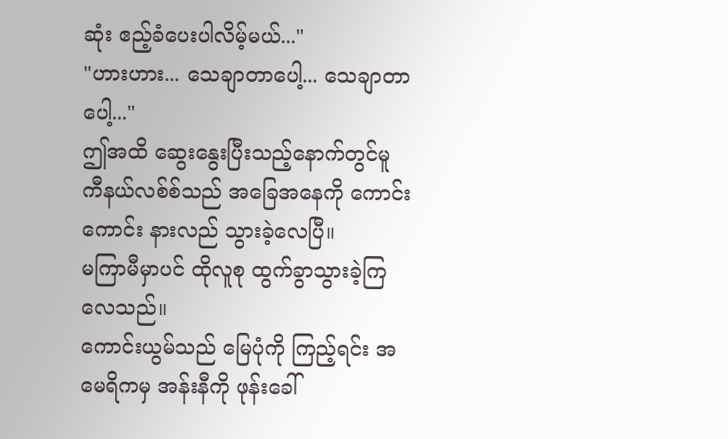ဆုံး ဧည့်ခံပေးပါလိမ့်မယ်..."
"ဟားဟား... သေချာတာပေါ့... သေချာတာပေါ့..."
ဤအထိ ဆွေးနွေးပြီးသည့်နောက်တွင်မူ ကီနယ်လစ်စ်သည် အခြေအနေကို ကောင်းကောင်း နားလည် သွားခဲ့လေပြီ။
မကြာမီမှာပင် ထိုလူစု ထွက်ခွာသွားခဲ့ကြလေသည်။
ကောင်းယွမ်သည် မြေပုံကို ကြည့်ရင်း အမေရိကမှ အန်းနီကို ဖုန်းခေါ်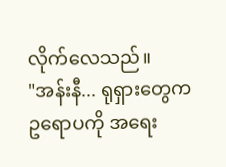လိုက်လေသည်။
"အန်းနီ... ရုရှားတွေက ဥရောပကို အရေး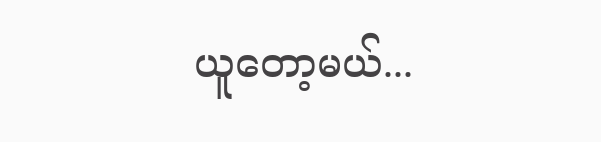ယူတော့မယ်...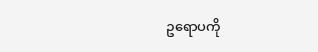ဥရောပကို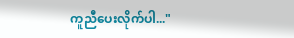ကူညီပေးလိုက်ပါ..."